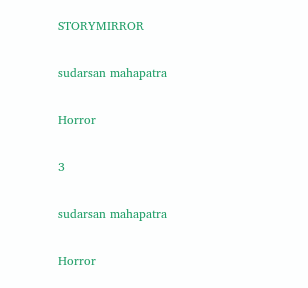STORYMIRROR

sudarsan mahapatra

Horror

3

sudarsan mahapatra

Horror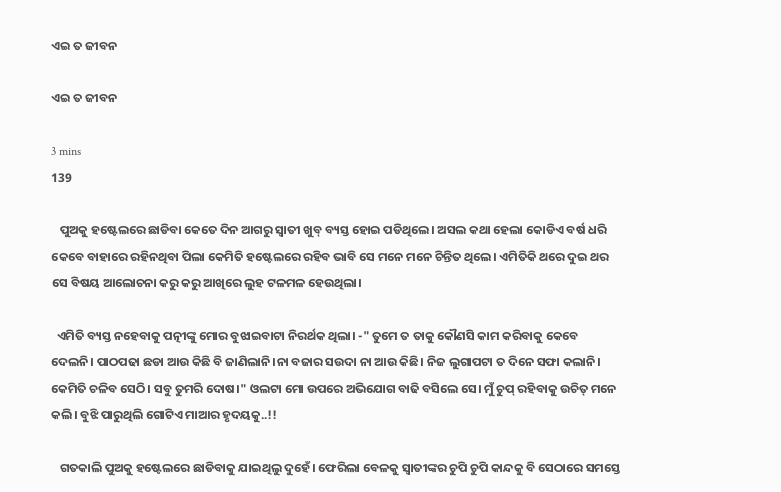ଏଇ ତ ଜୀବନ

ଏଇ ତ ଜୀବନ

3 mins
139

   ପୁଅକୁ ହଷ୍ଟେଲରେ ଛାଡିବା କେତେ ଦିନ ଆଗରୁ ସ୍ୱାତୀ ଖୁବ୍ ବ୍ୟସ୍ତ ହୋଇ ପଡିଥିଲେ। ଅସଲ କଥା ହେଲା କୋଡିଏ ବର୍ଷ ଧରି କେବେ ବାହାରେ ରହିନଥିବା ପିଲା କେମିତି ହଷ୍ଟେଲରେ ରହିବ ଭାବି ସେ ମନେ ମନେ ଚିନ୍ତିତ ଥିଲେ। ଏମିତିକି ଥରେ ଦୁଇ ଥର ସେ ବିଷୟ ଆଲୋଚନା କରୁ କରୁ ଆଖିରେ ଲୁହ ଟଳମଳ ହେଉଥିଲା।

  ଏମିତି ବ୍ୟସ୍ତ ନହେବାକୁ ପତ୍ନୀଙ୍କୁ ମୋର ବୁଝାଇବାଟା ନିରର୍ଥକ ଥିଲା। -" ତୁମେ ତ ତାକୁ କୌଣସି କାମ କରିବାକୁ କେବେ ଦେଲନି। ପାଠପଢା ଛଡା ଆଉ କିଛି ବି ଜାଣିଲାନି।ନା ବଜାର ସଉଦା ନା ଆଉ କିଛି। ନିଜ ଲୁଗାପଟା ତ ଦିନେ ସଫା କଲାନି। କେମିତି ଚଳିବ ସେଠି। ସବୁ ତୁମରି ଦୋଷ।" ଓଲଟା ମୋ ଉପରେ ଅଭିଯୋଗ ବାଢି ବସିଲେ ସେ। ମୁଁ ଚୁପ୍ ରହିବାକୁ ଉଚିତ୍ ମନେ କଲି। ବୁଝି ପାରୁଥିଲି ଗୋଟିଏ ମାଆର ହୃଦୟକୁ..!!

   ଗତକାଲି ପୁଅକୁ ହଷ୍ଟେଲରେ ଛାଡିବାକୁ ଯାଇଥିଲୁ ଦୁହେଁ। ଫେରିଲା ବେଳକୁ ସ୍ୱାତୀଙ୍କର ଚୁପି ଚୁପି କାନ୍ଦକୁ ବି ସେଠାରେ ସମସ୍ତେ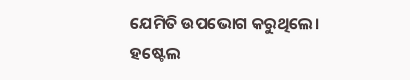ଯେମିତି ଉପଭୋଗ କରୁଥିଲେ। ହଷ୍ଟେଲ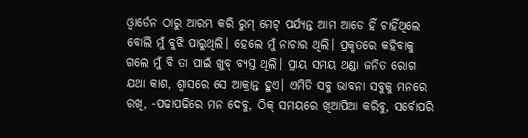ଓ୍ବାର୍ଡେନ ଠାରୁ ଆରମ୍ଭ କରି ରୁମ୍ ମେଟ୍ ପର୍ଯ୍ୟନ୍ତ ଆମ ଆଡେ ହିଁ ଚାହିଁଥିଲେ ବୋଲି ମୁଁ ବୁଝି ପାରୁଥିଲି। ହେଲେ ମୁଁ ନାଚାର ଥିଲି। ପ୍ରକୃତରେ କହିବାକୁ ଗଲେ ମୁଁ ବି ତା ପାଇଁ ଖୁବ୍ ବ୍ୟସ୍ତ ଥିଲି। ପ୍ରାୟ ସମୟ ଥଣ୍ଡା ଜନିତ ରୋଗ ଯଥା କାଶ, ଶ୍ୱାସରେ ସେ ଆକ୍ରାନ୍ତ ହୁଏ। ଏମିତି ସବୁ ଭାବନା ସବୁକୁ ମନରେ ରଖି, -ପଢାପଢିରେ ମନ ଦେବୁ, ଠିକ୍ ସମୟରେ ଖିଆପିଆ କରିବୁ, ସର୍ବୋପରି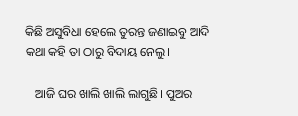କିଛି ଅସୁବିଧା ହେଲେ ତୁରନ୍ତ ଜଣାଇବୁ ଆଦି କଥା କହି ତା ଠାରୁ ବିଦାୟ ନେଲୁ।

   ଆଜି ଘର ଖାଲି ଖାଲି ଲାଗୁଛି। ପୁଅର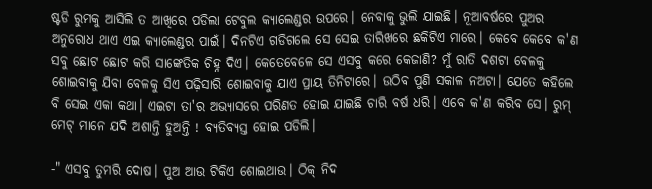ଷ୍ଟଡି ରୁମକୁ ଆସିଲି ତ ଆଖିରେ ପଡିଲା ଟେବୁଲ କ୍ୟାଲେଣ୍ଡର ଉପରେ। ନେବାକୁ ଭୁଲି ଯାଇଛି। ନୂଆବର୍ଷରେ ପୁଅର ଅନୁରୋଧ ଥାଏ ଏଇ କ୍ୟାଲେଣ୍ଡର ପାଇଁ। ଦିନଟିଏ ଗଡିଗଲେ ସେ ସେଇ ତାରିଖରେ ଛକିଟିଏ ମାରେ। କେବେ କେବେ କ'ଣ ସବୁ ଛୋଟ ଛୋଟ କରି ସାଙ୍କେତିକ ଚିହ୍ନ ଦିଏ। କେତେବେଳେ ସେ ଏସବୁ କରେ କେଜାଣି? ମୁଁ ରାତି ଦଶଟା ବେଳକୁ ଶୋଇବାକୁ ଯିବା ବେଳକୁ ସିଏ ପଢ଼ିସାରି ଶୋଇବାକୁ ଯାଏ ପ୍ରାୟ ତିନିଟାରେ। ଉଠିବ ପୁଣି ସକାଳ ନଅଟା। ଯେତେ କହିଲେ ବି ସେଇ ଏକା କଥା। ଏଇଟା ତା'ର ଅଭ୍ୟାସରେ ପରିଣତ ହୋଇ ଯାଇଛି ଚାରି ବର୍ଷ ଧରି। ଏବେ କ'ଣ କରିବ ସେ। ରୁମ୍ ମେଟ୍ ମାନେ ଯଦି ଅଶାନ୍ତି ହୁଅନ୍ତି ! ବ୍ୟତିବ୍ୟସ୍ତ ହୋଇ ପଡିଲି।

-" ଏସବୁ ତୁମରି ଦୋଷ। ପୁଅ ଆଉ ଟିକିଏ ଶୋଇଥାଉ। ଠିକ୍ ନିଦ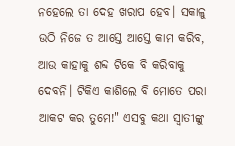ନହେଲେ ତା ଦେହ ଖରାପ ହେବ। ସକାଳୁ ଉଠି ନିଜେ ତ ଆସ୍ତେ ଆସ୍ତେ କାମ କରିବ, ଆଉ କାହାକୁ ଶବ୍ଦ ଟିକେ ବି କରିବାକୁ ଦେବନି। ଟିକିଏ କାଶିଲେ ବି ମୋତେ ପରା ଆକଟ କର ତୁମେ!" ଏସବୁ କଥା ସ୍ୱାତୀଙ୍କୁ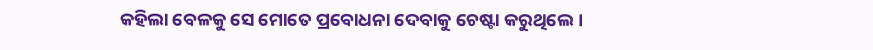କହିଲା ବେଳକୁ ସେ ମୋତେ ପ୍ରବୋଧନା ଦେବାକୁ ଚେଷ୍ଟା କରୁଥିଲେ।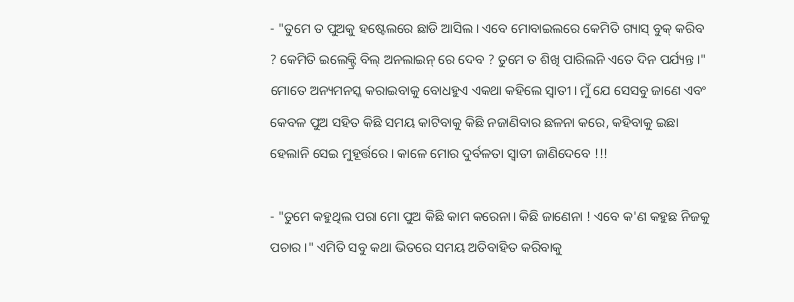- "ତୁମେ ତ ପୁଅକୁ ହଷ୍ଟେଲରେ ଛାଡି ଆସିଲ। ଏବେ ମୋବାଇଲରେ କେମିତି ଗ୍ୟାସ୍ ବୁକ୍ କରିବ ? କେମିତି ଇଲେକ୍ଟ୍ରି ବିଲ୍ ଅନଲାଇନ୍ ରେ ଦେବ ? ତୁମେ ତ ଶିଖି ପାରିଲନି ଏତେ ଦିନ ପର୍ଯ୍ୟନ୍ତ।" ମୋତେ ଅନ୍ୟମନସ୍କ କରାଇବାକୁ ବୋଧହୁଏ ଏକଥା କହିଲେ ସ୍ୱାତୀ। ମୁଁ ଯେ ସେସବୁ ଜାଣେ ଏବଂ କେବଳ ପୁଅ ସହିତ କିଛି ସମୟ କାଟିବାକୁ କିଛି ନଜାଣିବାର ଛଳନା କରେ, କହିବାକୁ ଇଛା ହେଲାନି ସେଇ ମୁହୂର୍ତ୍ତରେ। କାଳେ ମୋର ଦୁର୍ବଳତା ସ୍ୱାତୀ ଜାଣିଦେବେ !!!

- "ତୁମେ କହୁଥିଲ ପରା ମୋ ପୁଅ କିଛି କାମ କରେନା। କିଛି ଜାଣେନା ! ଏବେ କ'ଣ କହୁଛ ନିଜକୁ ପଚାର ।" ଏମିତି ସବୁ କଥା ଭିତରେ ସମୟ ଅତିବାହିତ କରିବାକୁ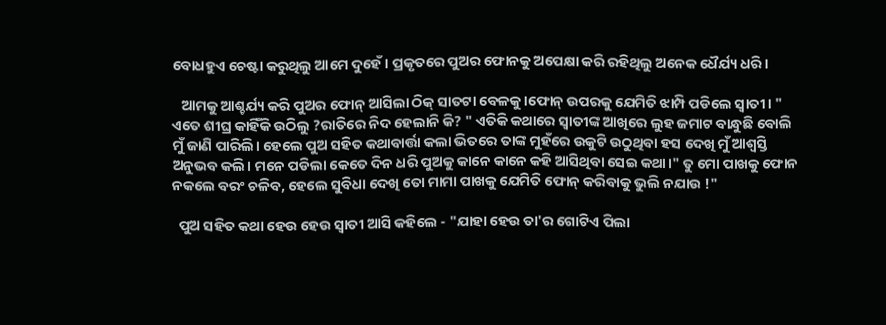ବୋଧହୁଏ ଚେଷ୍ଟା କରୁଥିଲୁ ଆମେ ଦୁହେଁ। ପ୍ରକୃତରେ ପୁଅର ଫୋନକୁ ଅପେକ୍ଷା କରି ରହିଥିଲୁ ଅନେକ ଧୈର୍ଯ୍ୟ ଧରି।

   ଆମକୁ ଆଶ୍ଚର୍ଯ୍ୟ କରି ପୁଅର ଫୋନ୍ ଆସିଲା ଠିକ୍ ସାତଟା ବେଳକୁ।ଫୋନ୍ ଉପରକୁ ଯେମିତି ଝାମ୍ପି ପଡିଲେ ସ୍ୱାତୀ। " ଏତେ ଶୀଘ୍ର କାହିଁକି ଉଠିଲୁ ?ରାତିରେ ନିଦ ହେଲାନି କି? " ଏତିକି କଥାରେ ସ୍ୱାତୀଙ୍କ ଆଖିରେ ଲୁହ ଜମାଟ ବାନ୍ଧୁଛି ବୋଲି ମୁଁ ଜାଣି ପାରିଲି। ହେଲେ ପୁଅ ସହିତ କଥାବାର୍ତ୍ତା କଲା ଭିତରେ ତାଙ୍କ ମୁହଁରେ ଉକୁଟି ଉଠୁଥିବା ହସ ଦେଖି ମୁଁ ଆଶ୍ୱସ୍ତି ଅନୁଭବ କଲି। ମନେ ପଡିଲା କେତେ ଦିନ ଧରି ପୁଅକୁ କାନେ କାନେ କହି ଆସିଥିବା ସେଇ କଥା।" ତୁ ମୋ ପାଖକୁ ଫୋନ ନକଲେ ବରଂ ଚଳିବ, ହେଲେ ସୁବିଧା ଦେଖି ତୋ ମାମା ପାଖକୁ ଯେମିତି ଫୋନ୍ କରିବାକୁ ଭୁଲି ନଯାଉ !"

  ପୁଅ ସହିତ କଥା ହେଉ ହେଉ ସ୍ୱାତୀ ଆସି କହିଲେ - "ଯାହା ହେଉ ତା'ର ଗୋଟିଏ ପିଲା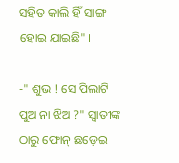ସହିତ କାଲି ହିଁ ସାଙ୍ଗ ହୋଇ ଯାଇଛି" ।

-" ଶୁଭ ! ସେ ପିଲାଟି ପୁଅ ନା ଝିଅ ?" ସ୍ୱାତୀଙ୍କ ଠାରୁ ଫୋନ୍ ଛଡ଼େଇ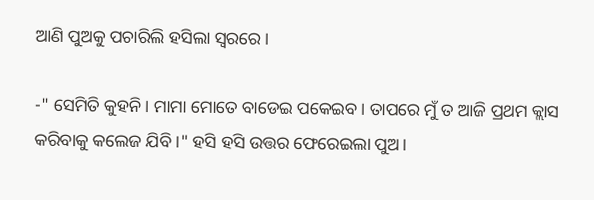ଆଣି ପୁଅକୁ ପଚାରିଲି ହସିଲା ସ୍ୱରରେ।

-" ସେମିତି କୁହନି। ମାମା ମୋତେ ବାଡେଇ ପକେଇବ। ତାପରେ ମୁଁ ତ ଆଜି ପ୍ରଥମ କ୍ଲାସ କରିବାକୁ କଲେଜ ଯିବି ।" ହସି ହସି ଉତ୍ତର ଫେରେଇଲା ପୁଅ।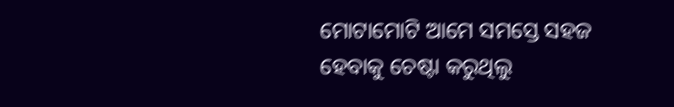ମୋଟାମୋଟି ଆମେ ସମସ୍ତେ ସହଜ ହେବାକୁ ଚେଷ୍ଟା କରୁଥିଲୁ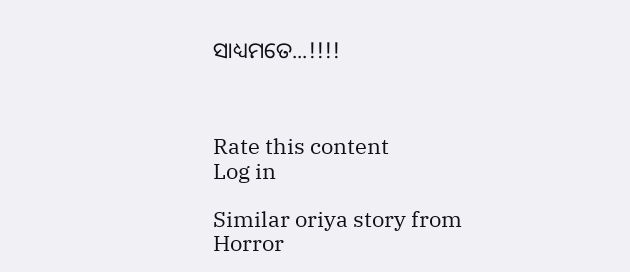ସାଧ୍ୟମତେ...!!!!



Rate this content
Log in

Similar oriya story from Horror